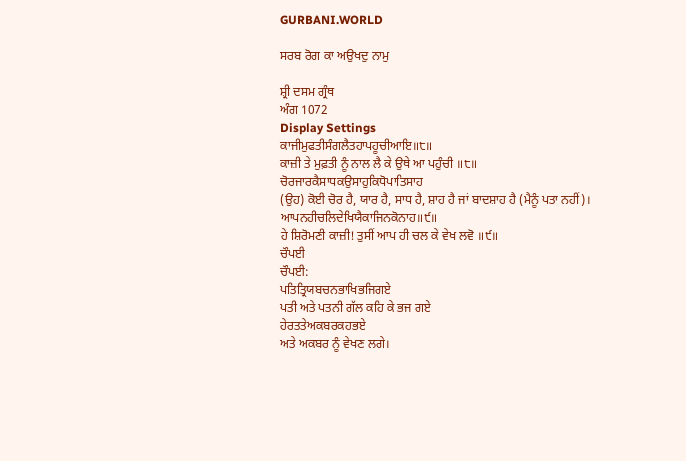GURBANI.WORLD

ਸਰਬ ਰੋਗ ਕਾ ਅਉਖਦੁ ਨਾਮੁ

ਸ਼੍ਰੀ ਦਸਮ ਗ੍ਰੰਥ
ਅੰਗ 1072
Display Settings
ਕਾਜੀਮੁਫਤੀਸੰਗਲੈਤਹਾਪਹੂਚੀਆਇ॥੮॥
ਕਾਜ਼ੀ ਤੇ ਮੁਫ਼ਤੀ ਨੂੰ ਨਾਲ ਲੈ ਕੇ ਉਥੇ ਆ ਪਹੁੰਚੀ ॥੮॥
ਚੋਰਜਾਰਕੈਸਾਧਕਉਸਾਹੁਕਿਧੋਪਾਤਿਸਾਹ
(ਉਹ) ਕੋਈ ਚੋਰ ਹੈ, ਯਾਰ ਹੈ, ਸਾਧ ਹੈ, ਸ਼ਾਹ ਹੈ ਜਾਂ ਬਾਦਸ਼ਾਹ ਹੈ (ਮੈਨੂੰ ਪਤਾ ਨਹੀਂ)।
ਆਪਨਹੀਚਲਿਦੇਖਿਯੈਕਾਜਿਨਕੋਨਾਹ॥੯॥
ਹੇ ਸ਼ਿਰੋਮਣੀ ਕਾਜ਼ੀ! ਤੁਸੀਂ ਆਪ ਹੀ ਚਲ ਕੇ ਵੇਖ ਲਵੋ ॥੯॥
ਚੌਪਈ
ਚੌਪਈ:
ਪਤਿਤ੍ਰਿਯਬਚਨਭਾਖਿਭਜਿਗਏ
ਪਤੀ ਅਤੇ ਪਤਨੀ ਗੱਲ ਕਹਿ ਕੇ ਭਜ ਗਏ
ਹੇਰਤਤੇਅਕਬਰਕਹਭਏ
ਅਤੇ ਅਕਬਰ ਨੂੰ ਵੇਖਣ ਲਗੇ।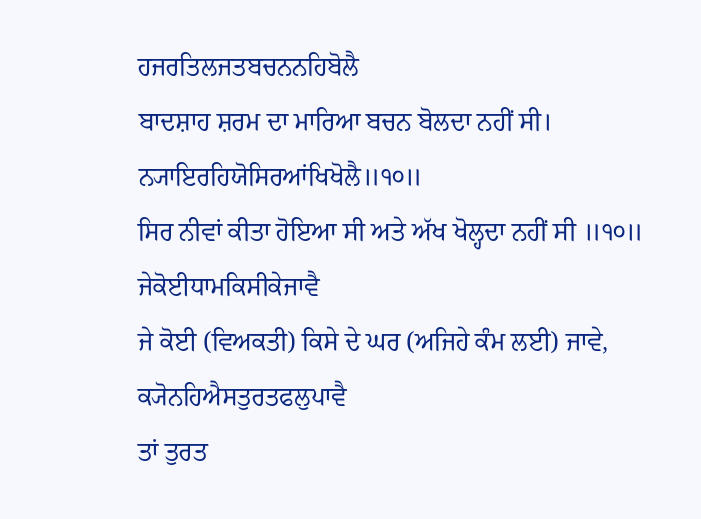ਹਜਰਤਿਲਜਤਬਚਨਨਹਿਬੋਲੈ
ਬਾਦਸ਼ਾਹ ਸ਼ਰਮ ਦਾ ਮਾਰਿਆ ਬਚਨ ਬੋਲਦਾ ਨਹੀਂ ਸੀ।
ਨ੍ਯਾਇਰਹਿਯੋਸਿਰਆਂਖਿਖੋਲੈ॥੧੦॥
ਸਿਰ ਨੀਵਾਂ ਕੀਤਾ ਹੋਇਆ ਸੀ ਅਤੇ ਅੱਖ ਖੋਲ੍ਹਦਾ ਨਹੀਂ ਸੀ ॥੧੦॥
ਜੇਕੋਈਧਾਮਕਿਸੀਕੇਜਾਵੈ
ਜੇ ਕੋਈ (ਵਿਅਕਤੀ) ਕਿਸੇ ਦੇ ਘਰ (ਅਜਿਹੇ ਕੰਮ ਲਈ) ਜਾਵੇ,
ਕ੍ਯੋਨਹਿਐਸਤੁਰਤਫਲੁਪਾਵੈ
ਤਾਂ ਤੁਰਤ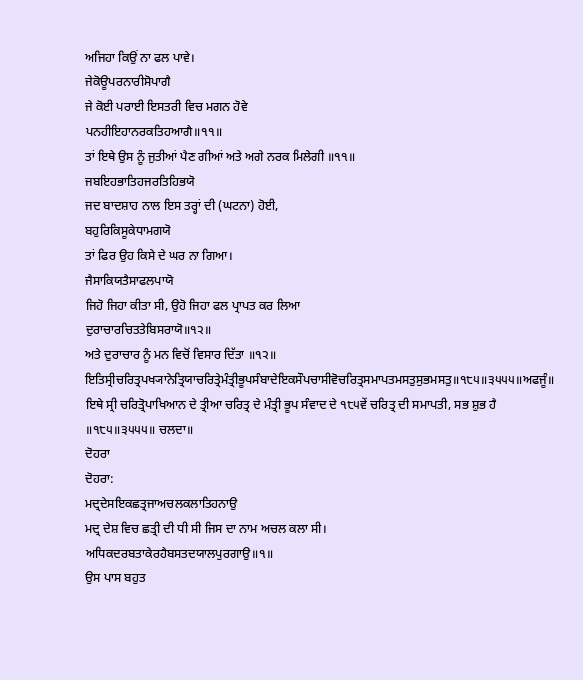ਅਜਿਹਾ ਕਿਉਂ ਨਾ ਫਲ ਪਾਵੇ।
ਜੇਕੋਊਪਰਨਾਰੀਸੋਪਾਗੈ
ਜੇ ਕੋਈ ਪਰਾਈ ਇਸਤਰੀ ਵਿਚ ਮਗਨ ਹੋਵੇ
ਪਨਹੀਇਹਾਨਰਕਤਿਹਆਗੈ॥੧੧॥
ਤਾਂ ਇਥੇ ਉਸ ਨੂੰ ਜੁਤੀਆਂ ਪੈਣ ਗੀਆਂ ਅਤੇ ਅਗੇ ਨਰਕ ਮਿਲੇਗੀ ॥੧੧॥
ਜਬਇਹਭਾਤਿਹਜਰਤਿਹਿਭਯੋ
ਜਦ ਬਾਦਸ਼ਾਹ ਨਾਲ ਇਸ ਤਰ੍ਹਾਂ ਦੀ (ਘਟਨਾ) ਹੋਈ,
ਬਹੁਰਿਕਿਸੂਕੇਧਾਮਗਯੋ
ਤਾਂ ਫਿਰ ਉਹ ਕਿਸੇ ਦੇ ਘਰ ਨਾ ਗਿਆ।
ਜੈਸਾਕਿਯਤੈਸਾਫਲਪਾਯੋ
ਜਿਹੋ ਜਿਹਾ ਕੀਤਾ ਸੀ, ਉਹੋ ਜਿਹਾ ਫਲ ਪ੍ਰਾਪਤ ਕਰ ਲਿਆ
ਦੁਰਾਚਾਰਚਿਤਤੇਬਿਸਰਾਯੋ॥੧੨॥
ਅਤੇ ਦੁਰਾਚਾਰ ਨੂੰ ਮਨ ਵਿਚੋਂ ਵਿਸਾਰ ਦਿੱਤਾ ॥੧੨॥
ਇਤਿਸ੍ਰੀਚਰਿਤ੍ਰਪਖ੍ਯਾਨੇਤ੍ਰਿਯਾਚਰਿਤ੍ਰੇਮੰਤ੍ਰੀਭੂਪਸੰਬਾਦੇਇਕਸੌਪਚਾਸੀਵੋਚਰਿਤ੍ਰਸਮਾਪਤਮਸਤੁਸੁਭਮਸਤੁ॥੧੮੫॥੩੫੫੫॥ਅਫਜੂੰ॥
ਇਥੇ ਸ੍ਰੀ ਚਰਿਤ੍ਰੋਪਾਖਿਆਨ ਦੇ ਤ੍ਰੀਆ ਚਰਿਤ੍ਰ ਦੇ ਮੰਤ੍ਰੀ ਭੂਪ ਸੰਵਾਦ ਦੇ ੧੮੫ਵੇਂ ਚਰਿਤ੍ਰ ਦੀ ਸਮਾਪਤੀ, ਸਭ ਸ਼ੁਭ ਹੈ ॥੧੮੫॥੩੫੫੫॥ ਚਲਦਾ॥
ਦੋਹਰਾ
ਦੋਹਰਾ:
ਮਦ੍ਰਦੇਸਇਕਛਤ੍ਰਜਾਅਚਲਕਲਾਤਿਹਨਾਉ
ਮਦ੍ਰ ਦੇਸ਼ ਵਿਚ ਛਤ੍ਰੀ ਦੀ ਧੀ ਸੀ ਜਿਸ ਦਾ ਨਾਮ ਅਚਲ ਕਲਾ ਸੀ।
ਅਧਿਕਦਰਬਤਾਕੇਰਹੈਬਸਤਦਯਾਲਪੁਰਗਾਉ॥੧॥
ਉਸ ਪਾਸ ਬਹੁਤ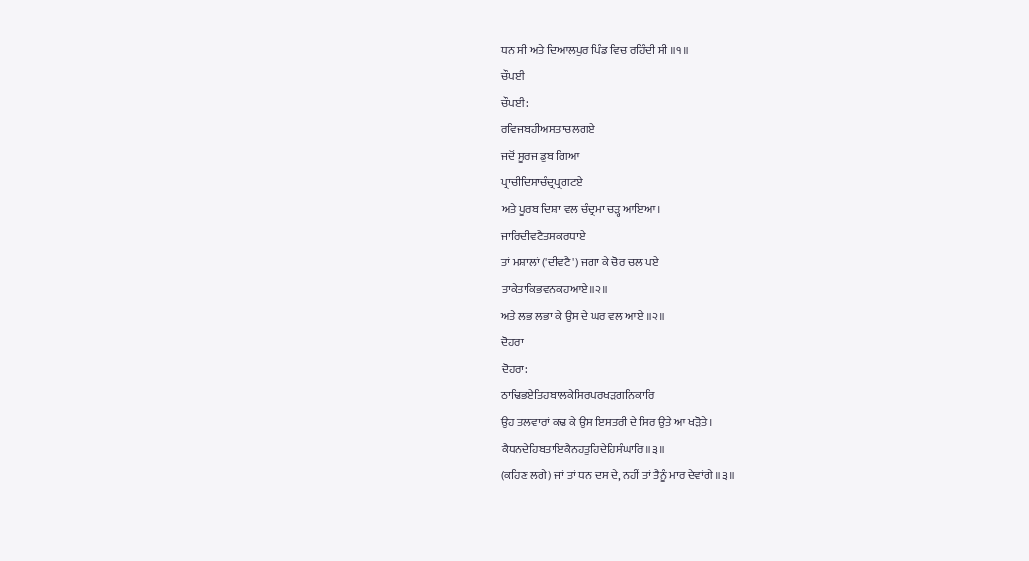ਧਨ ਸੀ ਅਤੇ ਦਿਆਲਪੁਰ ਪਿੰਡ ਵਿਚ ਰਹਿੰਦੀ ਸੀ ॥੧॥
ਚੌਪਈ
ਚੌਪਈ:
ਰਵਿਜਬਹੀਅਸਤਾਚਲਗਏ
ਜਦੋਂ ਸੂਰਜ ਡੁਬ ਗਿਆ
ਪ੍ਰਾਚੀਦਿਸਾਚੰਦ੍ਰਪ੍ਰਗਟਏ
ਅਤੇ ਪੂਰਬ ਦਿਸ਼ਾ ਵਲ ਚੰਦ੍ਰਮਾ ਚੜ੍ਹ ਆਇਆ।
ਜਾਰਿਦੀਵਟੈਤਸਕਰਧਾਏ
ਤਾਂ ਮਸ਼ਾਲਾਂ ('ਦੀਵਟੈ') ਜਗਾ ਕੇ ਚੋਰ ਚਲ ਪਏ
ਤਾਕੇਤਾਕਿਭਵਨਕਹਆਏ॥੨॥
ਅਤੇ ਲਭ ਲਭਾ ਕੇ ਉਸ ਦੇ ਘਰ ਵਲ ਆਏ ॥੨॥
ਦੋਹਰਾ
ਦੋਹਰਾ:
ਠਾਢਿਭਏਤਿਹਬਾਲਕੇਸਿਰਪਰਖੜਗਨਿਕਾਰਿ
ਉਹ ਤਲਵਾਰਾਂ ਕਢ ਕੇ ਉਸ ਇਸਤਰੀ ਦੇ ਸਿਰ ਉਤੇ ਆ ਖੜੋਤੇ।
ਕੈਧਨਦੇਹਿਬਤਾਇਕੈਨਹਤੁਹਿਦੇਹਿਸੰਘਾਰਿ॥੩॥
(ਕਹਿਣ ਲਗੇ) ਜਾਂ ਤਾਂ ਧਨ ਦਸ ਦੇ, ਨਹੀਂ ਤਾਂ ਤੈਨੂੰ ਮਾਰ ਦੇਵਾਂਗੇ ॥੩॥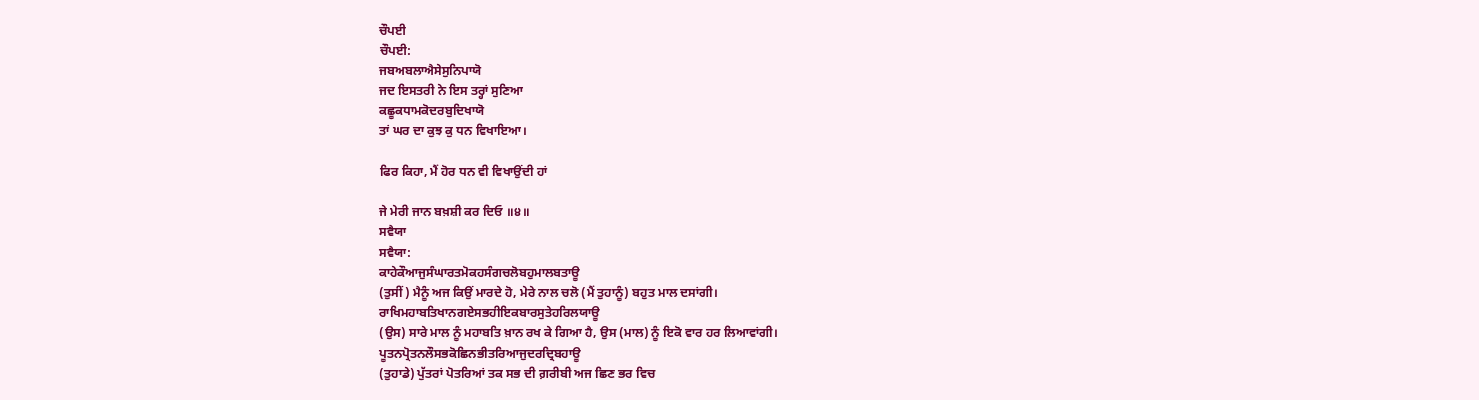ਚੌਪਈ
ਚੌਪਈ:
ਜਬਅਬਲਾਐਸੇਸੁਨਿਪਾਯੋ
ਜਦ ਇਸਤਰੀ ਨੇ ਇਸ ਤਰ੍ਹਾਂ ਸੁਣਿਆ
ਕਛੂਕਧਾਮਕੋਦਰਬੁਦਿਖਾਯੋ
ਤਾਂ ਘਰ ਦਾ ਕੁਝ ਕੁ ਧਨ ਵਿਖਾਇਆ।

ਫਿਰ ਕਿਹਾ, ਮੈਂ ਹੋਰ ਧਨ ਵੀ ਵਿਖਾਉਂਦੀ ਹਾਂ

ਜੇ ਮੇਰੀ ਜਾਨ ਬਖ਼ਸ਼ੀ ਕਰ ਦਿਓ ॥੪॥
ਸਵੈਯਾ
ਸਵੈਯਾ:
ਕਾਹੇਕੌਆਜੁਸੰਘਾਰਤਮੋਕਹਸੰਗਚਲੋਬਹੁਮਾਲਬਤਾਊ
(ਤੁਸੀਂ) ਮੈਨੂੰ ਅਜ ਕਿਉਂ ਮਾਰਦੇ ਹੋ, ਮੇਰੇ ਨਾਲ ਚਲੋ (ਮੈਂ ਤੁਹਾਨੂੰ) ਬਹੁਤ ਮਾਲ ਦਸਾਂਗੀ।
ਰਾਖਿਮਹਾਬਤਿਖਾਨਗਏਸਭਹੀਇਕਬਾਰਸੁਤੇਹਰਿਲਯਾਊ
(ਉਸ) ਸਾਰੇ ਮਾਲ ਨੂੰ ਮਹਾਬਤਿ ਖ਼ਾਨ ਰਖ ਕੇ ਗਿਆ ਹੈ, ਉਸ (ਮਾਲ) ਨੂੰ ਇਕੋ ਵਾਰ ਹਰ ਲਿਆਵਾਂਗੀ।
ਪੂਤਨਪ੍ਰੋਤਨਲੌਸਭਕੋਛਿਨਭੀਤਰਿਆਜੁਦਰਦ੍ਰਿਬਹਾਊ
(ਤੁਹਾਡੇ) ਪੁੱਤਰਾਂ ਪੋਤਰਿਆਂ ਤਕ ਸਭ ਦੀ ਗ਼ਰੀਬੀ ਅਜ ਛਿਣ ਭਰ ਵਿਚ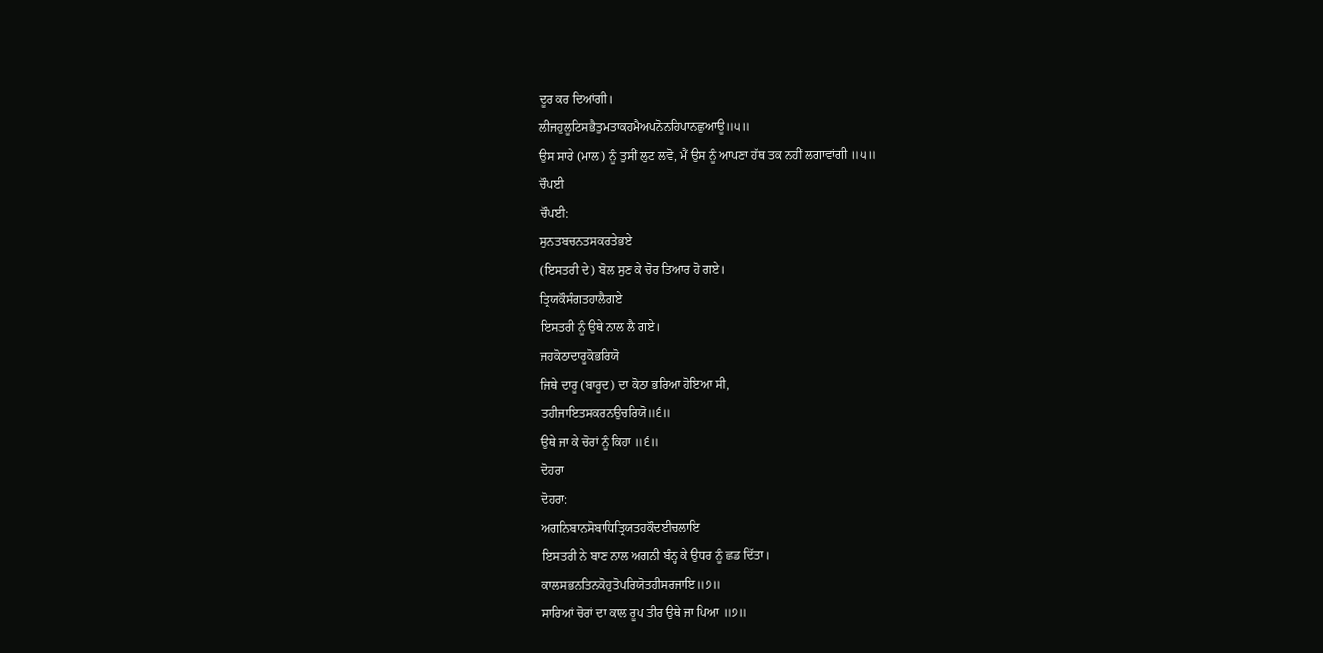ਦੂਰ ਕਰ ਦਿਆਂਗੀ।
ਲੀਜਹੁਲੂਟਿਸਭੈਤੁਮਤਾਕਹਮੈਅਪਨੋਨਹਿਪਾਨਛੁਆਊ॥੫॥
ਉਸ ਸਾਰੇ (ਮਾਲ) ਨੂੰ ਤੁਸੀਂ ਲੁਟ ਲਵੋ, ਮੈਂ ਉਸ ਨੂੰ ਆਪਣਾ ਹੱਥ ਤਕ ਨਹੀਂ ਲਗਾਵਾਂਗੀ ॥੫॥
ਚੌਪਈ
ਚੌਪਈ:
ਸੁਨਤਬਚਨਤਸਕਰਤੇਭਏ
(ਇਸਤਰੀ ਦੇ) ਬੋਲ ਸੁਣ ਕੇ ਚੋਰ ਤਿਆਰ ਹੋ ਗਏ।
ਤ੍ਰਿਯਕੌਸੰਗਤਹਾਲੈਗਏ
ਇਸਤਰੀ ਨੂੰ ਉਥੇ ਨਾਲ ਲੈ ਗਏ।
ਜਹਕੋਠਾਦਾਰੂਕੋਭਰਿਯੋ
ਜਿਥੇ ਦਾਰੂ (ਬਾਰੂਦ) ਦਾ ਕੋਠਾ ਭਰਿਆ ਹੋਇਆ ਸੀ,
ਤਹੀਜਾਇਤਸਕਰਨਉਚਰਿਯੋ॥੬॥
ਉਥੇ ਜਾ ਕੇ ਚੋਰਾਂ ਨੂੰ ਕਿਹਾ ॥੬॥
ਦੋਹਰਾ
ਦੋਹਰਾ:
ਅਗਨਿਬਾਨਸੋਬਾਧਿਤ੍ਰਿਯਤਹਕੌਦਈਚਲਾਇ
ਇਸਤਰੀ ਨੇ ਬਾਣ ਨਾਲ ਅਗਨੀ ਬੰਨ੍ਹ ਕੇ ਉਧਰ ਨੂੰ ਛਡ ਦਿੱਤਾ।
ਕਾਲਸਭਨਤਿਨਕੋਹੁਤੋਪਰਿਯੋਤਹੀਸਰਜਾਇ॥੭॥
ਸਾਰਿਆਂ ਚੋਰਾਂ ਦਾ ਕਾਲ ਰੂਪ ਤੀਰ ਉਥੇ ਜਾ ਪਿਆ ॥੭॥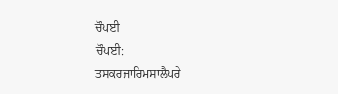ਚੌਪਈ
ਚੌਪਈ:
ਤਸਕਰਜਾਰਿਮਸਾਲੈਪਰੇ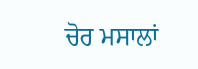ਚੋਰ ਮਸਾਲਾਂ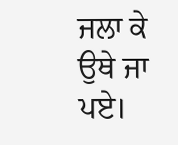ਜਲਾ ਕੇ ਉਥੇ ਜਾ ਪਏ।